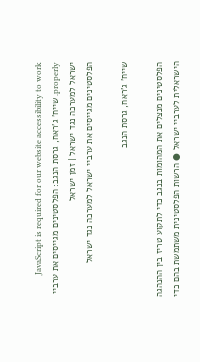JavaScript is required for our website accessibility to work properly. שייח' ג'ראח, גרסת הנגב: הפלסטינים מגייסים את ערביי ישראל למערכה נגד ישראל | זמן ישראל
הפלסטינים מגייסים את ערביי ישראל למערכה נגד ישראל

שייח' ג'ראח, גרסת הנגב

הפלסטינים מנצלים את המהומות בנגב כדי לתקוע טריז בין ההנהגה הישראלית לערביי ישראל ● הרשות הפלסטינית משתמשת בהם כדי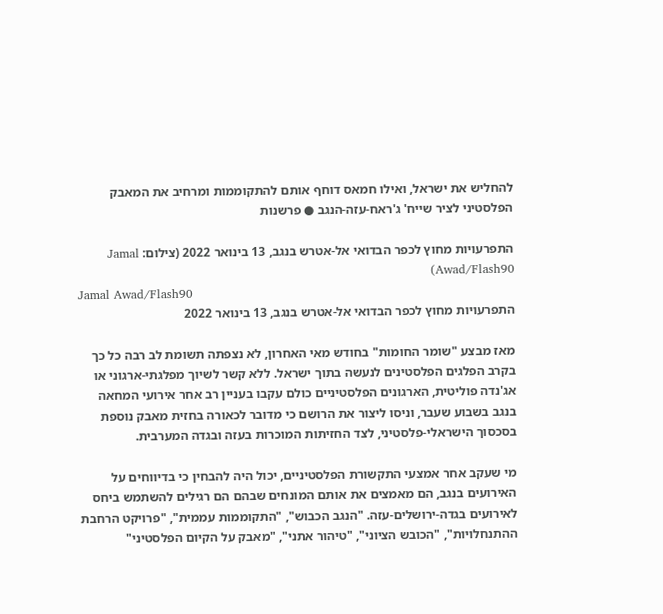להחליש את ישראל, ואילו חמאס דוחף אותם להתקוממות ומרחיב את המאבק הפלסטיני לציר שייח' ג'ראח-עזה-הנגב ● פרשנות

התפרעויות מחוץ לכפר הבדואי אל-אטרש בנגב, 13 בינואר 2022 (צילום: Jamal Awad/Flash90)
Jamal Awad/Flash90
התפרעויות מחוץ לכפר הבדואי אל-אטרש בנגב, 13 בינואר 2022

מאז מבצע "שומר החומות" בחודש מאי האחרון, לא נצפתה תשומת לב רבה כל כך בקרב הפלגים הפלסטינים לנעשה בתוך ישראל. ללא קשר לשיוך מפלגתי-ארגוני או אג'נדה פוליטית, הארגונים הפלסטיניים כולם עקבו בעניין רב אחר אירועי המחאה בנגב בשבוע שעבר, וניסו ליצור את הרושם כי מדובר לכאורה בחזית מאבק נוספת בסכסוך הישראלי-פלסטיני, לצד החזיתות המוכרות בעזה ובגדה המערבית.

מי שעקב אחר אמצעי התקשורת הפלסטיניים, יכול היה להבחין כי בדיווחים על האירועים בנגב, הם מאמצים את אותם המונחים שבהם הם רגילים להשתמש ביחס לאירועים בגדה-ירושלים-עזה. "הנגב הכבוש", "התקוממות עממית", "פרויקט הרחבת ההתנחלויות", "הכובש הציוני", "טיהור אתני", "מאבק על הקיום הפלסטיני"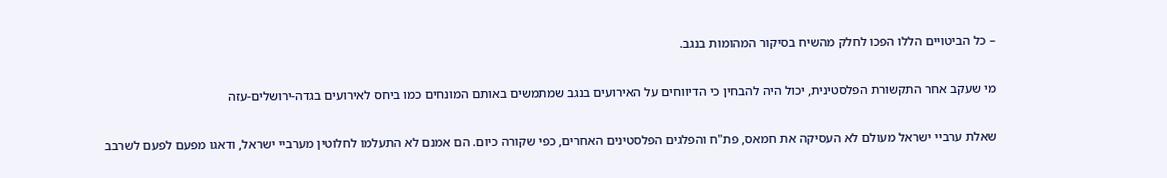– כל הביטויים הללו הפכו לחלק מהשיח בסיקור המהומות בנגב.

מי שעקב אחר התקשורת הפלסטינית, יכול היה להבחין כי הדיווחים על האירועים בנגב שמתמשים באותם המונחים כמו ביחס לאירועים בגדה-ירושלים-עזה

שאלת ערביי ישראל מעולם לא העסיקה את חמאס, פת"ח והפלגים הפלסטינים האחרים, כפי שקורה כיום. הם אמנם לא התעלמו לחלוטין מערביי ישראל, ודאגו מפעם לפעם לשרבב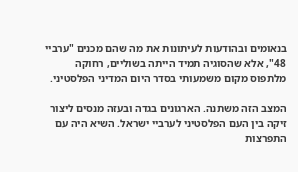בנאומים ובהודעות לעיתונות את מה שהם מכנים "ערביי 48", אלא שהסוגיה תמיד הייתה בשוליים, רחוקה מלתפוס מקום משמעותי בסדר היום המדיני הפלסטיני.

המצב הזה משתנה. הארגונים בגדה ובעזה מנסים ליצור זיקה בין העם הפלסטיני לערביי ישראל. השיא היה עם התפרצות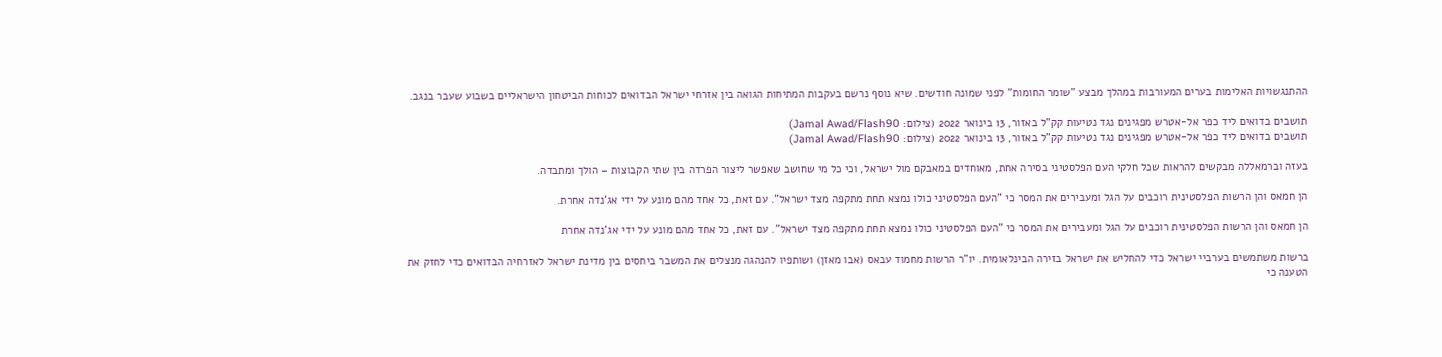ההתנגשויות האלימות בערים המעורבות במהלך מבצע "שומר החומות" לפני שמונה חודשים. שיא נוסף נרשם בעקבות המתיחות הגואה בין אזרחי ישראל הבדואים לכוחות הביטחון הישראליים בשבוע שעבר בנגב.

תושבים בדואים ליד כפר אל-אטרש מפגינים נגד נטיעות קק"ל באזור, 13 בינואר 2022 (צילום: Jamal Awad/Flash90)
תושבים בדואים ליד כפר אל-אטרש מפגינים נגד נטיעות קק"ל באזור, 13 בינואר 2022 (צילום: Jamal Awad/Flash90)

בעזה וברמאללה מבקשים להראות שכל חלקי העם הפלסטיני בסירה אחת, מאוחדים במאבקם מול ישראל, וכי כל מי שחושב שאפשר ליצור הפרדה בין שתי הקבוצות – הולך ומתבדה.

הן חמאס והן הרשות הפלסטינית רוכבים על הגל ומעבירים את המסר כי "העם הפלסטיני כולו נמצא תחת מתקפה מצד ישראל". עם זאת, כל אחד מהם מונע על ידי אג'נדה אחרת.

הן חמאס והן הרשות הפלסטינית רוכבים על הגל ומעבירים את המסר כי "העם הפלסטיני כולו נמצא תחת מתקפה מצד ישראל". עם זאת, כל אחד מהם מונע על ידי אג'נדה אחרת

ברשות משתמשים בערביי ישראל כדי להחליש את ישראל בזירה הבינלאומית. יו"ר הרשות מחמוד עבאס (אבו מאזן) ושותפיו להנהגה מנצלים את המשבר ביחסים בין מדינת ישראל לאזרחיה הבדואים כדי לחזק את הטענה כי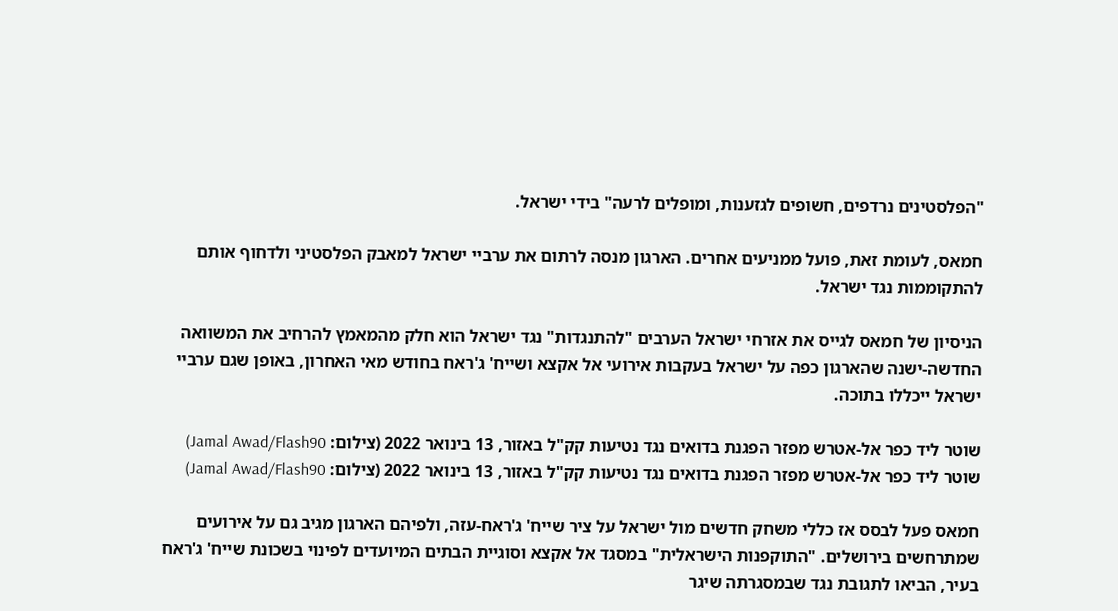"הפלסטינים נרדפים, חשופים לגזענות, ומופלים לרעה" בידי ישראל.

חמאס, לעומת זאת, פועל ממניעים אחרים. הארגון מנסה לרתום את ערביי ישראל למאבק הפלסטיני ולדחוף אותם להתקוממות נגד ישראל.

הניסיון של חמאס לגייס את אזרחי ישראל הערבים "להתנגדות" נגד ישראל הוא חלק מהמאמץ להרחיב את המשוואה החדשה-ישנה שהארגון כפה על ישראל בעקבות אירועי אל אקצא ושייח' ג'ראח בחודש מאי האחרון, באופן שגם ערביי ישראל ייכללו בתוכה.

שוטר ליד כפר אל-אטרש מפזר הפגנת בדואים נגד נטיעות קק"ל באזור, 13 בינואר 2022 (צילום: Jamal Awad/Flash90)
שוטר ליד כפר אל-אטרש מפזר הפגנת בדואים נגד נטיעות קק"ל באזור, 13 בינואר 2022 (צילום: Jamal Awad/Flash90)

חמאס פעל לבסס אז כללי משחק חדשים מול ישראל על ציר שייח' ג'ראח-עזה, ולפיהם הארגון מגיב גם על אירועים שמתרחשים בירושלים. "התוקפנות הישראלית" במסגד אל אקצא וסוגיית הבתים המיועדים לפינוי בשכונת שייח' ג'ראח בעיר, הביאו לתגובת נגד שבמסגרתה שיגר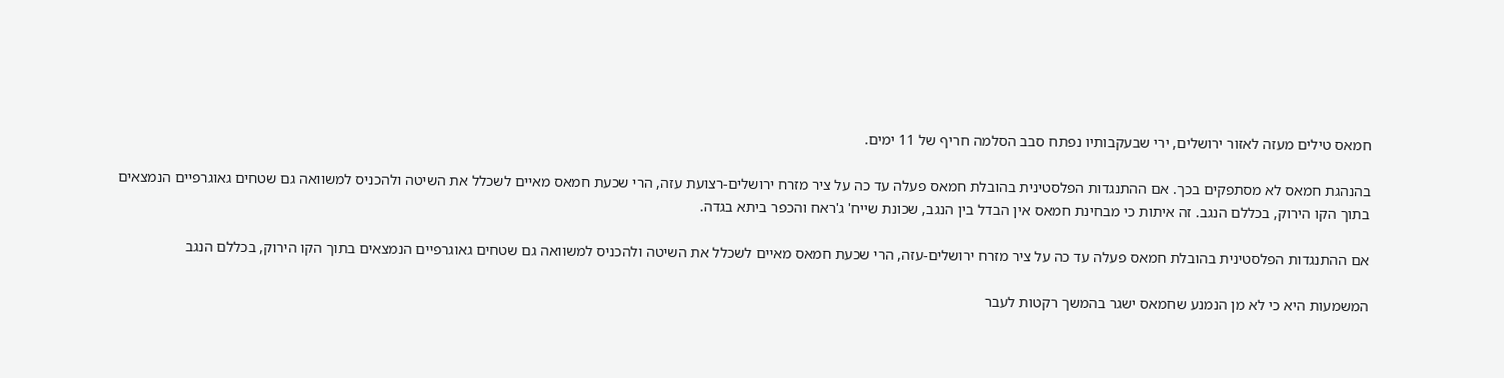חמאס טילים מעזה לאזור ירושלים, ירי שבעקבותיו נפתח סבב הסלמה חריף של 11 ימים.

בהנהגת חמאס לא מסתפקים בכך. אם ההתנגדות הפלסטינית בהובלת חמאס פעלה עד כה על ציר מזרח ירושלים-רצועת עזה, הרי שכעת חמאס מאיים לשכלל את השיטה ולהכניס למשוואה גם שטחים גאוגרפיים הנמצאים בתוך הקו הירוק, בכללם הנגב. זה איתות כי מבחינת חמאס אין הבדל בין הנגב, שכונת שייח' ג'ראח והכפר ביתא בגדה.

אם ההתנגדות הפלסטינית בהובלת חמאס פעלה עד כה על ציר מזרח ירושלים-עזה, הרי שכעת חמאס מאיים לשכלל את השיטה ולהכניס למשוואה גם שטחים גאוגרפיים הנמצאים בתוך הקו הירוק, בכללם הנגב

המשמעות היא כי לא מן הנמנע שחמאס ישגר בהמשך רקטות לעבר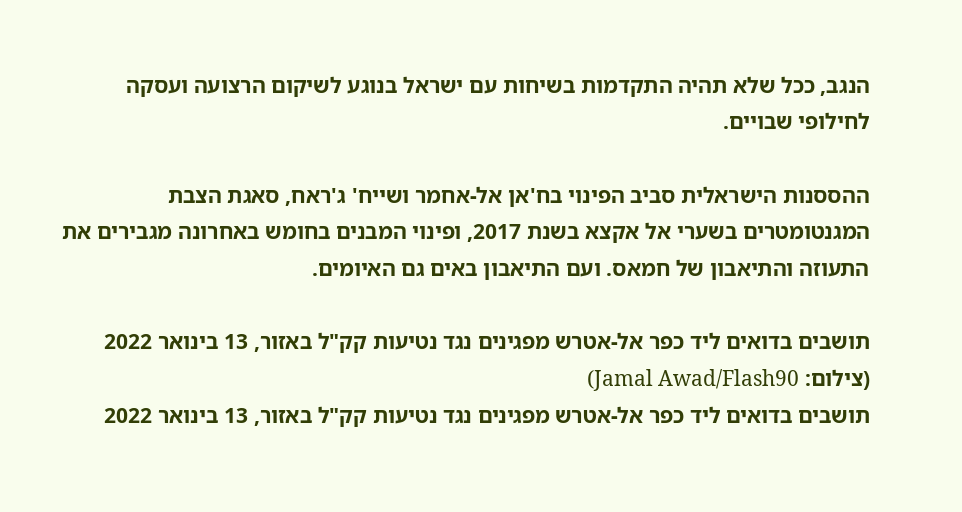הנגב, ככל שלא תהיה התקדמות בשיחות עם ישראל בנוגע לשיקום הרצועה ועסקה לחילופי שבויים.

ההססנות הישראלית סביב הפינוי בח'אן אל-אחמר ושייח' ג'ראח, סאגת הצבת המגנטומטרים בשערי אל אקצא בשנת 2017, ופינוי המבנים בחומש באחרונה מגבירים את התעוזה והתיאבון של חמאס. ועם התיאבון באים גם האיומים.

תושבים בדואים ליד כפר אל-אטרש מפגינים נגד נטיעות קק"ל באזור, 13 בינואר 2022 (צילום: Jamal Awad/Flash90)
תושבים בדואים ליד כפר אל-אטרש מפגינים נגד נטיעות קק"ל באזור, 13 בינואר 2022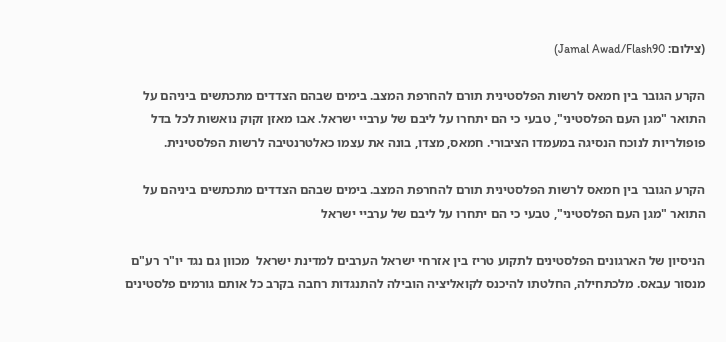(צילום: Jamal Awad/Flash90)

הקרע הגובר בין חמאס לרשות הפלסטינית תורם להחרפת המצב. בימים שבהם הצדדים מתכתשים ביניהם על התואר "מגן העם הפלסטיני", טבעי כי הם יתחרו על ליבם של ערביי ישראל. אבו מאזן זקוק נואשות לכל בדל פופולריות לנוכח הנסיגה במעמדו הציבורי. חמאס, מצדו, בונה את עצמו כאלטרנטיבה לרשות הפלסטינית.

הקרע הגובר בין חמאס לרשות הפלסטינית תורם להחרפת המצב. בימים שבהם הצדדים מתכתשים ביניהם על התואר "מגן העם הפלסטיני", טבעי כי הם יתחרו על ליבם של ערביי ישראל

הניסיון של הארגונים הפלסטינים לתקוע טריז בין אזרחי ישראל הערבים למדינת ישראל  מכוון גם נגד יו"ר רע"ם מנסור עבאס. מלכתחילה, החלטתו להיכנס לקואליציה הובילה להתנגדות רחבה בקרב כל אותם גורמים פלסטינים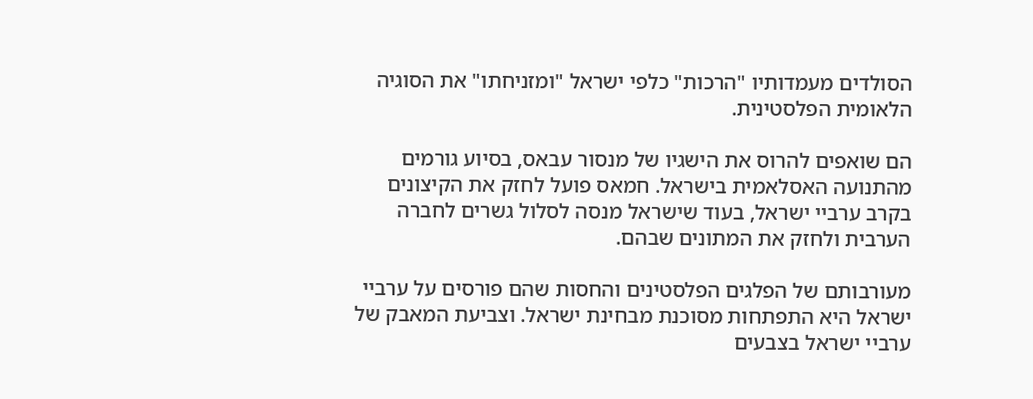הסולדים מעמדותיו "הרכות" כלפי ישראל "ומזניחתו" את הסוגיה הלאומית הפלסטינית.

הם שואפים להרוס את הישגיו של מנסור עבאס, בסיוע גורמים מהתנועה האסלאמית בישראל. חמאס פועל לחזק את הקיצונים בקרב ערביי ישראל, בעוד שישראל מנסה לסלול גשרים לחברה הערבית ולחזק את המתונים שבהם.

מעורבותם של הפלגים הפלסטינים והחסות שהם פורסים על ערביי ישראל היא התפתחות מסוכנת מבחינת ישראל. וצביעת המאבק של ערביי ישראל בצבעים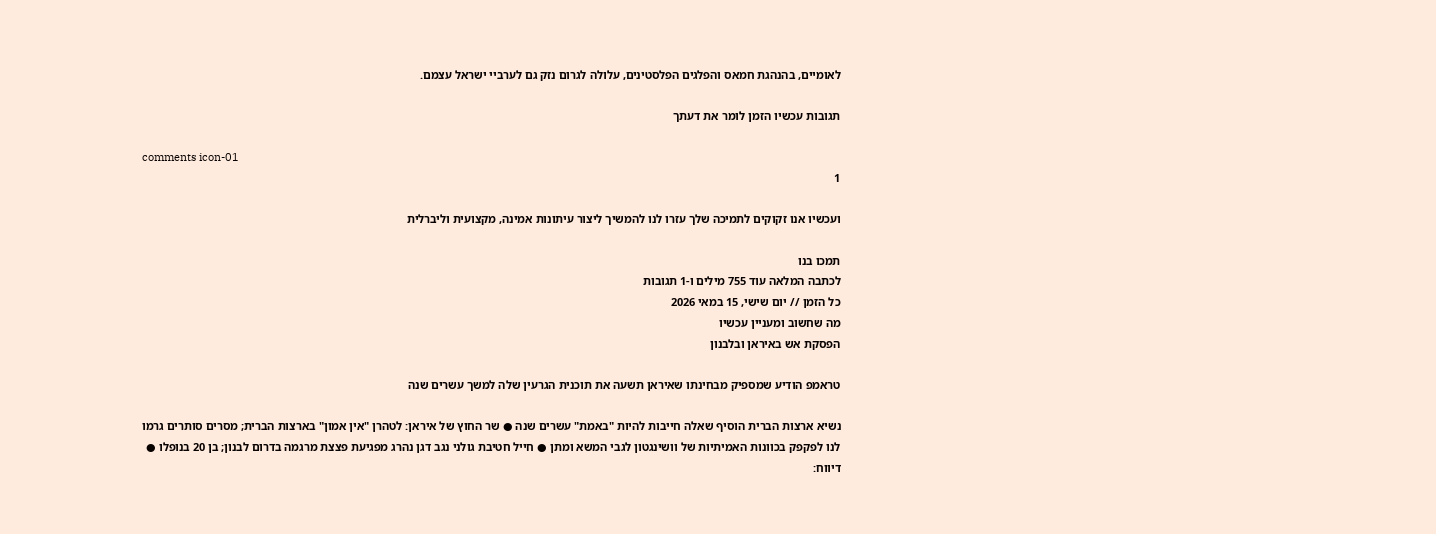לאומיים, בהנהגת חמאס והפלגים הפלסטינים, עלולה לגרום נזק גם לערביי ישראל עצמם.

תגובות עכשיו הזמן לומר את דעתך

comments icon-01
1

ועכשיו אנו זקוקים לתמיכה שלך עזרו לנו להמשיך ליצור עיתונות אמינה, מקצועית וליברלית

תמכו בנו
לכתבה המלאה עוד 755 מילים ו-1 תגובות
כל הזמן // יום שישי, 15 במאי 2026
מה שחשוב ומעניין עכשיו
הפסקת אש באיראן ובלבנון

טראמפ הודיע שמספיק מבחינתו שאיראן תשעה את תוכנית הגרעין שלה למשך עשרים שנה

נשיא ארצות הברית הוסיף שאלה חייבות להיות "באמת" עשרים שנה ● שר החוץ של איראן: לטהרן "אין אמון" בארצות הברית; מסרים סותרים גרמו לנו לפקפק בכוונות האמיתיות של וושינגטון לגבי המשא ומתן ● חייל חטיבת גולני נגב דגן נהרג מפגיעת פצצת מרגמה בדרום לבנון; בן 20 בנופלו ● דיווח: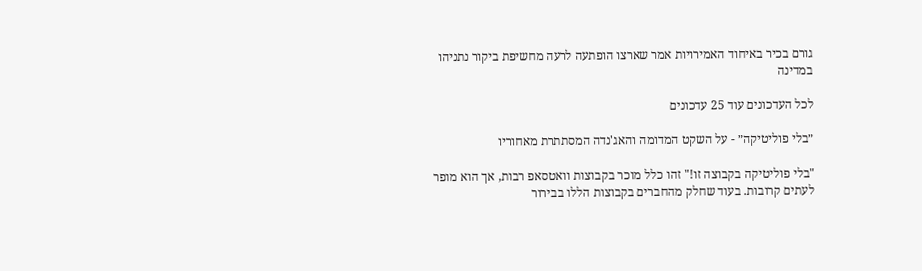גורם בכיר באיחוד האמירויות אמר שארצו הופתעה לרעה מחשיפת ביקור נתניהו במדינה

לכל העדכונים עוד 25 עדכונים

״בלי פוליטיקה״ - על השקט המדומה והאג'נדה המסתתרת מאחוריו

"בלי פוליטיקה בקבוצה זו!" זהו כלל מוכר בקבוצות וואטסאפ רבות, אך הוא מופר לעתים קרובות. בעוד שחלק מהחברים בקבוצות הללו בבירור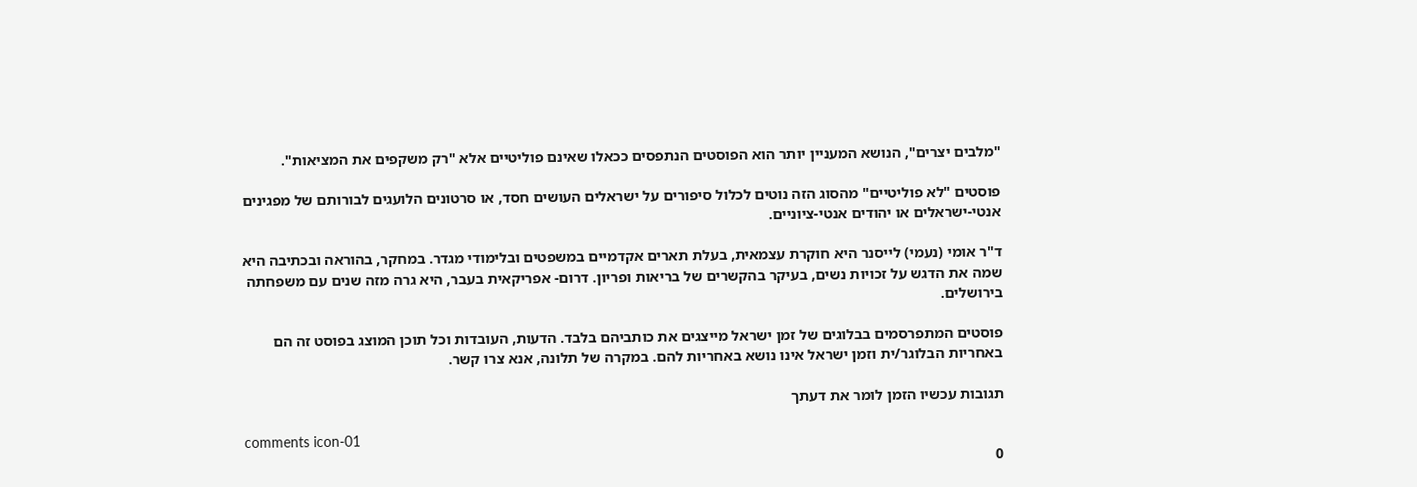"מלבים יצרים", הנושא המעניין יותר הוא הפוסטים הנתפסים ככאלו שאינם פוליטיים אלא "רק משקפים את המציאות".

פוסטים "לא פוליטיים" מהסוג הזה נוטים לכלול סיפורים על ישראלים העושים חסד, או סרטונים הלועגים לבורותם של מפגינים אנטי-ישראלים או יהודים אנטי-ציוניים.

ד"ר אומי (נעמי) לייסנר היא חוקרת עצמאית, בעלת תארים אקדמיים במשפטים ובלימודי מגדר. במחקר, בהוראה ובכתיבה היא שמה את הדגש על זכויות נשים, בעיקר בהקשרים של בריאות ופריון. דרום- אפריקאית בעבר, היא גרה מזה שנים עם משפחתה בירושלים.

פוסטים המתפרסמים בבלוגים של זמן ישראל מייצגים את כותביהם בלבד. הדעות, העובדות וכל תוכן המוצג בפוסט זה הם באחריות הבלוגר/ית וזמן ישראל אינו נושא באחריות להם. במקרה של תלונה, אנא צרו קשר.

תגובות עכשיו הזמן לומר את דעתך

comments icon-01
0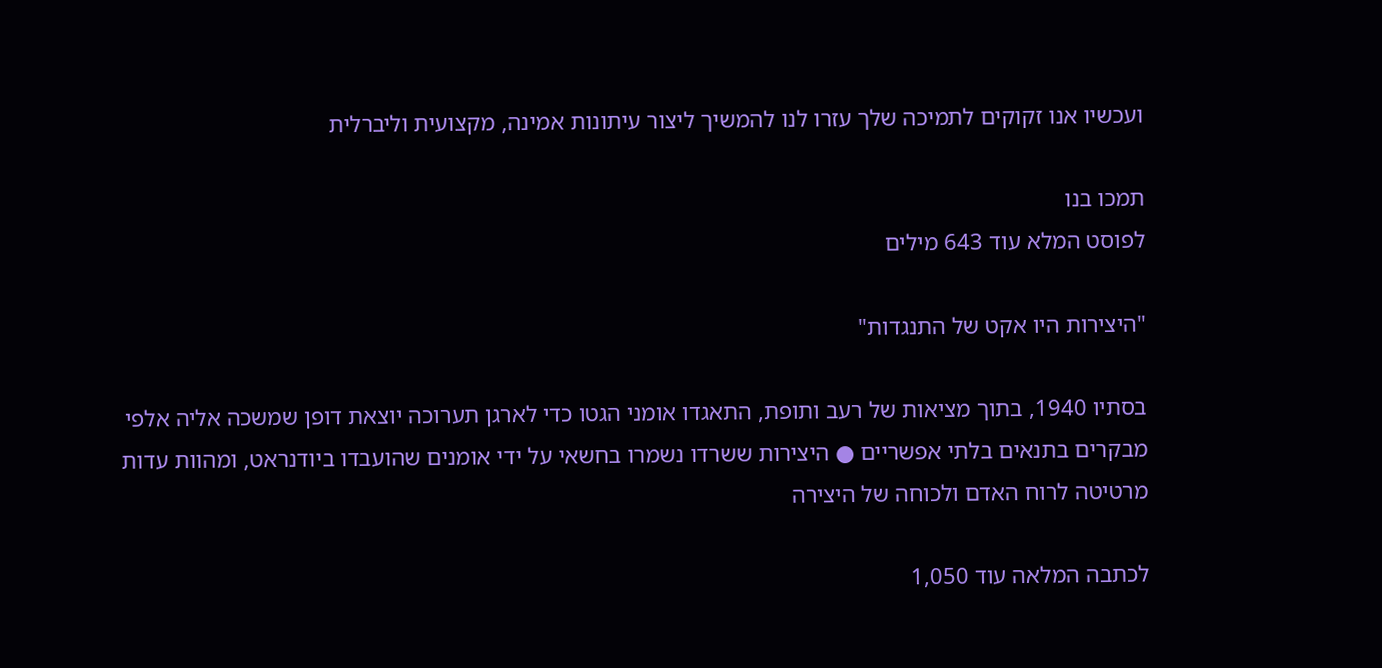ועכשיו אנו זקוקים לתמיכה שלך עזרו לנו להמשיך ליצור עיתונות אמינה, מקצועית וליברלית

תמכו בנו
לפוסט המלא עוד 643 מילים

"היצירות היו אקט של התנגדות"

בסתיו 1940, בתוך מציאות של רעב ותופת, התאגדו אומני הגטו כדי לארגן תערוכה יוצאת דופן שמשכה אליה אלפי מבקרים בתנאים בלתי אפשריים ● היצירות ששרדו נשמרו בחשאי על ידי אומנים שהועבדו ביודנראט, ומהוות עדות מרטיטה לרוח האדם ולכוחה של היצירה

לכתבה המלאה עוד 1,050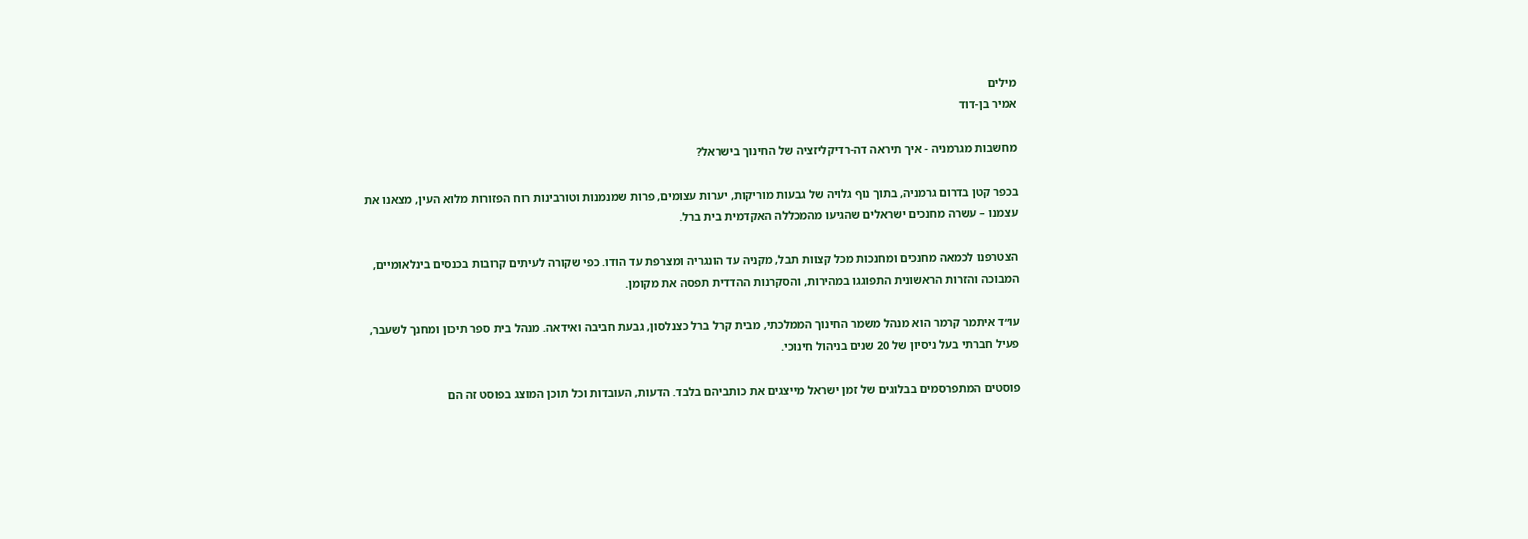מילים
אמיר בן-דוד

מחשבות מגרמניה - איך תיראה דה-רדיקליזציה של החינוך בישראל?

בכפר קטן בדרום גרמניה, בתוך נוף גלויה של גבעות מוריקות, יערות עצומים, פרות שמנמנות וטורבינות רוח הפזורות מלוא העין, מצאנו את עצמנו – עשרה מחנכים ישראלים שהגיעו מהמכללה האקדמית בית ברל.

הצטרפנו לכמאה מחנכים ומחנכות מכל קצוות תבל, מקניה עד הונגריה ומצרפת עד הודו. כפי שקורה לעיתים קרובות בכנסים בינלאומיים, המבוכה והזרות הראשונית התפוגגו במהירות, והסקרנות ההדדית תפסה את מקומן.

עו״ד איתמר קרמר הוא מנהל משמר החינוך הממלכתי, מבית קרל ברל כצנלסון, גבעת חביבה ואידאה. מנהל בית ספר תיכון ומחנך לשעבר, פעיל חברתי בעל ניסיון של 20 שנים בניהול חינוכי.

פוסטים המתפרסמים בבלוגים של זמן ישראל מייצגים את כותביהם בלבד. הדעות, העובדות וכל תוכן המוצג בפוסט זה הם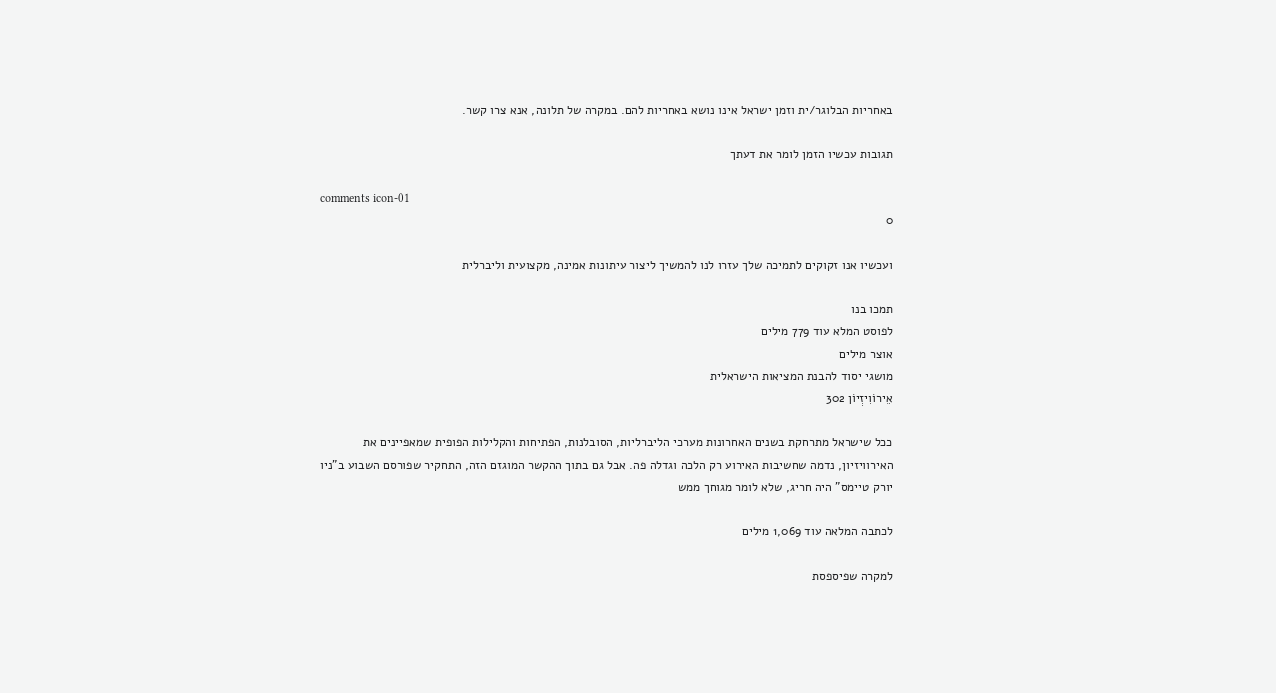באחריות הבלוגר/ית וזמן ישראל אינו נושא באחריות להם. במקרה של תלונה, אנא צרו קשר.

תגובות עכשיו הזמן לומר את דעתך

comments icon-01
0

ועכשיו אנו זקוקים לתמיכה שלך עזרו לנו להמשיך ליצור עיתונות אמינה, מקצועית וליברלית

תמכו בנו
לפוסט המלא עוד 779 מילים
אוצר מילים
מושגי יסוד להבנת המציאות הישראלית
אֵירוֹוִיזְיוֹן 302

ככל שישראל מתרחקת בשנים האחרונות מערכי הליברליות, הסובלנות, הפתיחות והקלילות הפופית שמאפיינים את האירוויזיון, נדמה שחשיבות האירוע רק הלכה וגדלה פה. אבל גם בתוך ההקשר המוגזם הזה, התחקיר שפורסם השבוע ב"ניו יורק טיימס" היה חריג, שלא לומר מגוחך ממש

לכתבה המלאה עוד 1,069 מילים

למקרה שפיספסת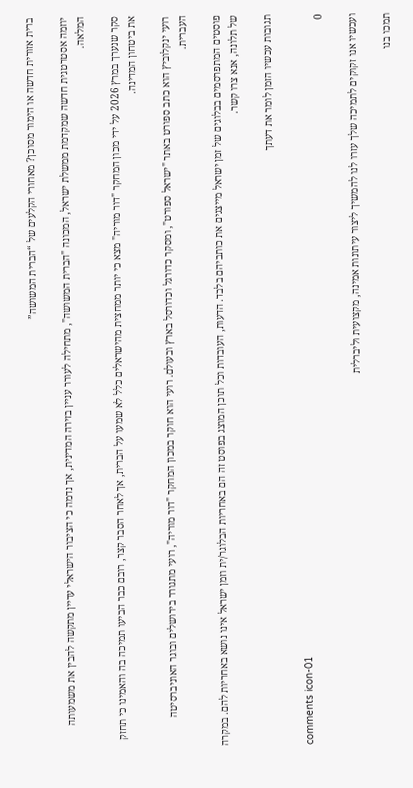ברית אזורית חדשה או הימור מסוכן? מאחורי הקלעים של “הברית המשושה”

יוזמה אסטרטגית חדשה שמקדמת ממשלת ישראל, המכונה "הברית המשושה", מתחילה לעורר עניין בזירה המדינית, אך נדמה כי הציבור הישראלי עדיין מתקשה להבין את משמעותה המלאה.

סקר שנערך במרץ 2026 על ידי מכון המחקר "דור מוריה" מצא כי יותר ממחצית מהישראלים כלל לא שמעו על הברית, אך לאחר הסבר קצר, רובם כבר הביעו תמיכה בה והאמינו כי תחזק את ביטחון המדינה.

רועי ינקלוביץ הוא כתב ספורט באתר "ישראל ספורט", ומסקר כדורגל וכדורסל בארץ ובעולם. רועי הוא חוקר במכון המחקר "דור מוריה", רועי מתגורר בירושלים ובוגר האוניברסיטה העברית.

פוסטים המתפרסמים בבלוגים של זמן ישראל מייצגים את כותביהם בלבד. הדעות, העובדות וכל תוכן המוצג בפוסט זה הם באחריות הבלוגר/ית וזמן ישראל אינו נושא באחריות להם. במקרה של תלונה, אנא צרו קשר.

תגובות עכשיו הזמן לומר את דעתך

comments icon-01
0

ועכשיו אנו זקוקים לתמיכה שלך עזרו לנו להמשיך ליצור עיתונות אמינה, מקצועית וליברלית

תמכו בנו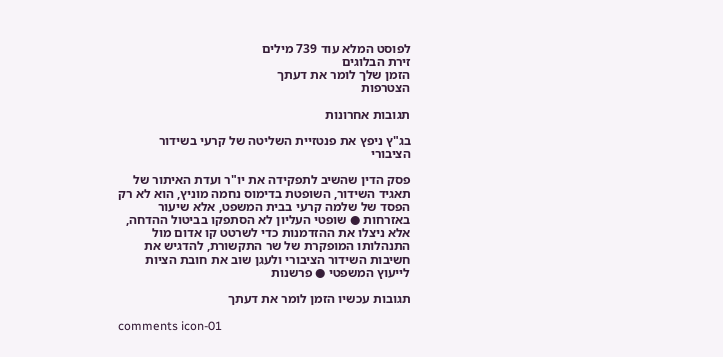לפוסט המלא עוד 739 מילים
זירת הבלוגים
הזמן שלך לומר את דעתך
הצטרפות

תגובות אחרונות

בג"ץ ניפץ את פנטזיית השליטה של קרעי בשידור הציבורי

פסק הדין שהשיב לתפקידה את יו"ר ועדת האיתור של תאגיד השידור, השופטת בדימוס נחמה מוניץ, הוא לא רק הפסד של שלמה קרעי בבית המשפט, אלא שיעור באזרחות ● שופטי העליון לא הסתפקו בביטול ההדחה, אלא ניצלו את ההזדמנות כדי לשרטט קו אדום מול התנהלותו המופקרת של שר התקשורת, להדגיש את חשיבות השידור הציבורי ולעגן שוב את חובת הציות לייעוץ המשפטי ● פרשנות

תגובות עכשיו הזמן לומר את דעתך

comments icon-01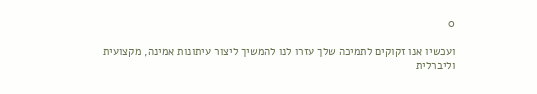0

ועכשיו אנו זקוקים לתמיכה שלך עזרו לנו להמשיך ליצור עיתונות אמינה, מקצועית וליברלית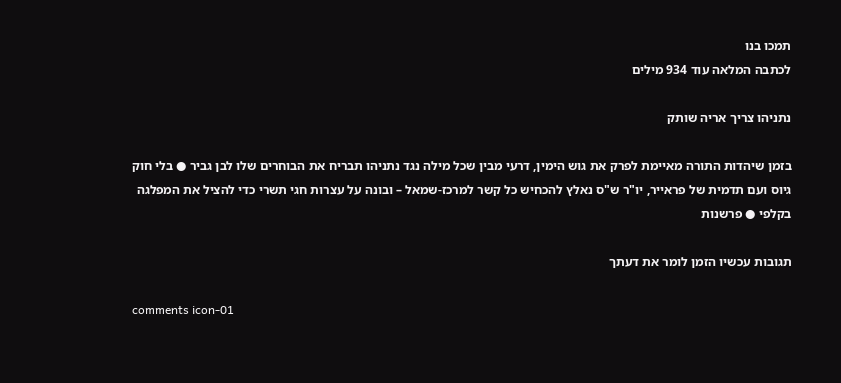תמכו בנו
לכתבה המלאה עוד 934 מילים

נתניהו צריך אריה שותק

בזמן שיהדות התורה מאיימת לפרק את גוש הימין, דרעי מבין שכל מילה נגד נתניהו תבריח את הבוחרים שלו לבן גביר ● בלי חוק גיוס ועם תדמית של פראייר, יו"ר ש"ס נאלץ להכחיש כל קשר למרכז-שמאל – ובונה על עצרות חגי תשרי כדי להציל את המפלגה בקלפי ● פרשנות

תגובות עכשיו הזמן לומר את דעתך

comments icon-01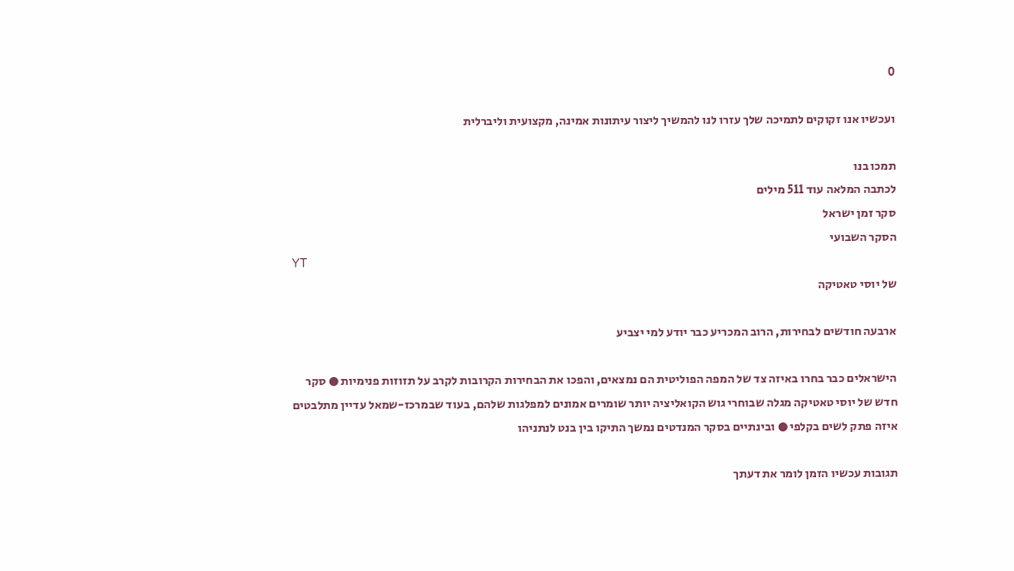0

ועכשיו אנו זקוקים לתמיכה שלך עזרו לנו להמשיך ליצור עיתונות אמינה, מקצועית וליברלית

תמכו בנו
לכתבה המלאה עוד 511 מילים
סקר זמן ישראל
הסקר השבועי
YT
של יוסי טאטיקה

ארבעה חודשים לבחירות, הרוב המכריע כבר יודע למי יצביע

הישראלים כבר בחרו באיזה צד של המפה הפוליטית הם נמצאים, והפכו את הבחירות הקרובות לקרב על תזוזות פנימיות ● סקר חדש של יוסי טאטיקה מגלה שבוחרי גוש הקואליציה יותר שומרים אמונים למפלגות שלהם, בעוד שבמרכז-שמאל עדיין מתלבטים איזה פתק לשים בקלפי ● ובינתיים בסקר המנדטים נמשך התיקו בין בנט לנתניהו

תגובות עכשיו הזמן לומר את דעתך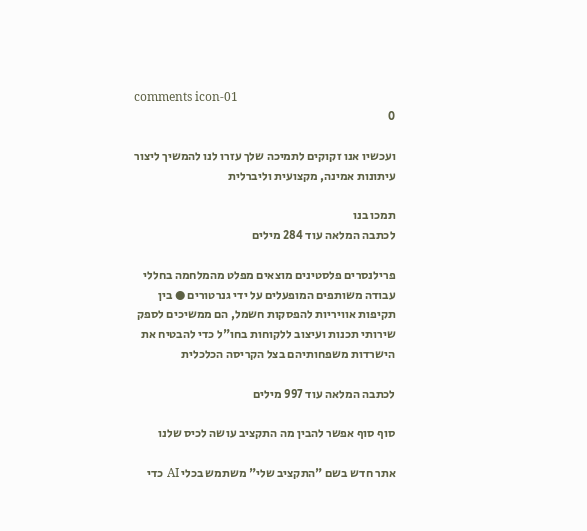comments icon-01
0

ועכשיו אנו זקוקים לתמיכה שלך עזרו לנו להמשיך ליצור עיתונות אמינה, מקצועית וליברלית

תמכו בנו
לכתבה המלאה עוד 284 מילים

פרילנסרים פלסטינים מוצאים מפלט מהמלחמה בחללי עבודה משותפים המופעלים על ידי גנרטורים ● בין תקיפות אוויריות להפסקות חשמל, הם ממשיכים לספק שירותי תכנות ועיצוב ללקוחות בחו"ל כדי להבטיח את הישרדות משפחותיהם בצל הקריסה הכלכלית

לכתבה המלאה עוד 997 מילים

סוף סוף אפשר להבין מה התקציב עושה לכיס שלנו

אתר חדש בשם "התקציב שלי" משתמש בכלי AI כדי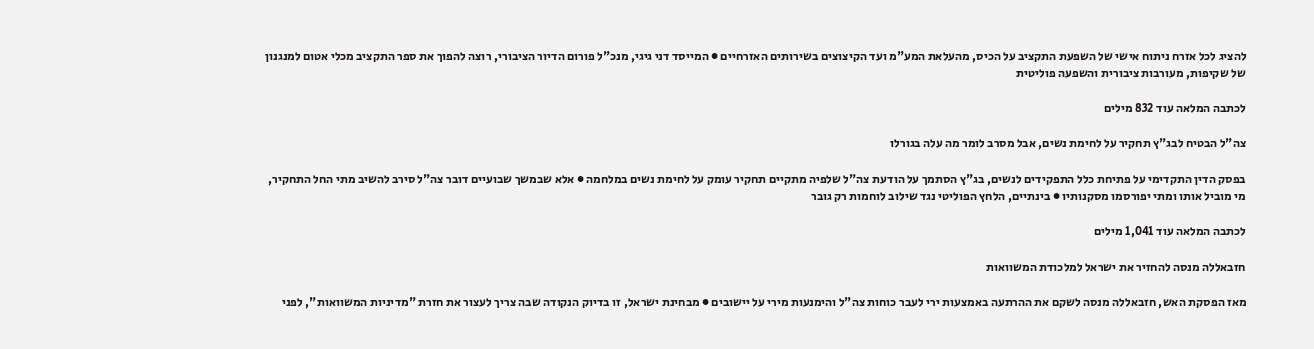להציג לכל אזרח ניתוח אישי של השפעת התקציב על הכיס, מהעלאת המע"מ ועד הקיצוצים בשירותים האזרחיים ● המייסד דני גיגי, מנכ"ל פורום הדיור הציבורי, רוצה להפוך את ספר התקציב מכלי אטום למנגנון של שקיפות, מעורבות ציבורית והשפעה פוליטית

לכתבה המלאה עוד 832 מילים

צה"ל הבטיח לבג"ץ תחקיר על לחימת נשים, אבל מסרב לומר מה עלה בגורלו

בפסק הדין התקדימי על פתיחת כלל התפקידים לנשים, בג"ץ הסתמך על הודעת צה"ל שלפיה מתקיים תחקיר עומק על לחימת נשים במלחמה ● אלא שבמשך שבועיים דובר צה"ל סירב להשיב מתי החל התחקיר, מי מוביל אותו ומתי יפורסמו מסקנותיו ● בינתיים, הלחץ הפוליטי נגד שילוב לוחמות רק גובר

לכתבה המלאה עוד 1,041 מילים

חזבאללה מנסה להחזיר את ישראל למלכודת המשוואות

מאז הפסקת האש, חזבאללה מנסה לשקם את ההרתעה באמצעות ירי לעבר כוחות צה"ל והימנעות מירי על יישובים ● מבחינת ישראל, זו בדיוק הנקודה שבה צריך לעצור את חזרת "מדיניות המשוואות", לפני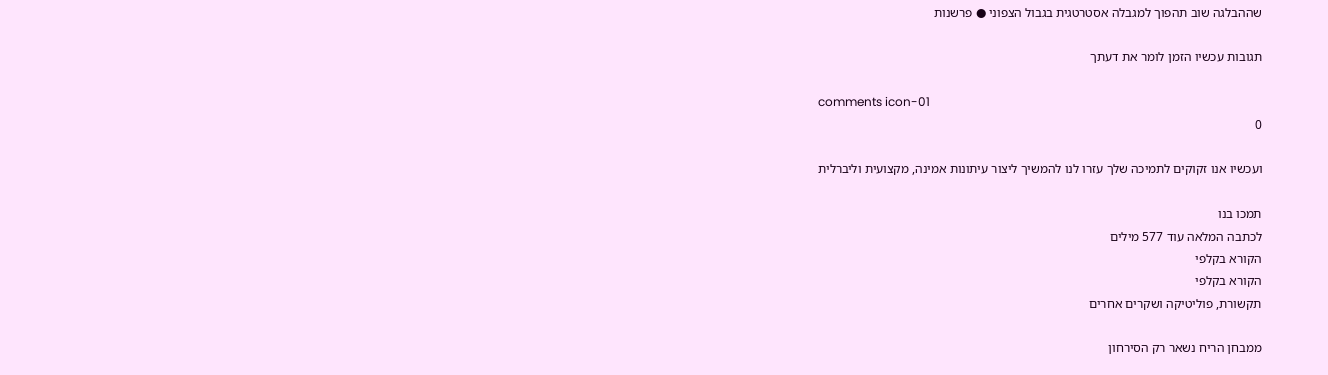שההבלגה שוב תהפוך למגבלה אסטרטגית בגבול הצפוני ● פרשנות

תגובות עכשיו הזמן לומר את דעתך

comments icon-01
0

ועכשיו אנו זקוקים לתמיכה שלך עזרו לנו להמשיך ליצור עיתונות אמינה, מקצועית וליברלית

תמכו בנו
לכתבה המלאה עוד 577 מילים
הקורא בקלפי
הקורא בקלפי
תקשורת, פוליטיקה ושקרים אחרים

ממבחן הריח נשאר רק הסירחון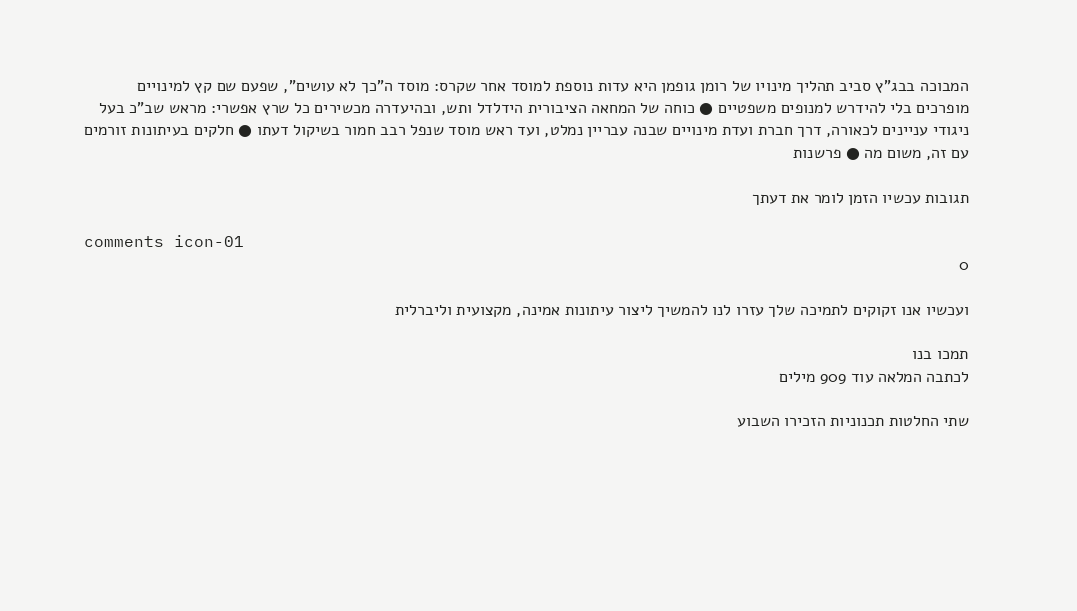המבוכה בבג"ץ סביב תהליך מינויו של רומן גופמן היא עדות נוספת למוסד אחר שקרס: מוסד ה"כך לא עושים", שפעם שם קץ למינויים מופרכים בלי להידרש למנופים משפטיים ● כוחה של המחאה הציבורית הידלדל ותש, ובהיעדרה מכשירים כל שרץ אפשרי: מראש שב"כ בעל ניגודי עניינים לכאורה, דרך חברת ועדת מינויים שבנה עבריין נמלט, ועד ראש מוסד שנפל רבב חמור בשיקול דעתו ● חלקים בעיתונות זורמים עם זה, משום מה ● פרשנות

תגובות עכשיו הזמן לומר את דעתך

comments icon-01
0

ועכשיו אנו זקוקים לתמיכה שלך עזרו לנו להמשיך ליצור עיתונות אמינה, מקצועית וליברלית

תמכו בנו
לכתבה המלאה עוד 909 מילים

שתי החלטות תכנוניות הזכירו השבוע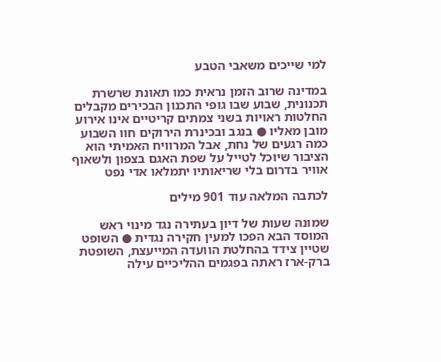למי שייכים משאבי הטבע

במדינה שרוב הזמן נראית כמו תאונת שרשרת תכנונית, שבוע שבו גופי התכנון הבכירים מקבלים החלטות ראויות בשני צמתים קריטיים אינו אירוע מובן מאליו ● בנגב ובכינרת הירוקים חוו השבוע כמה רגעים של נחת, אבל המרוויח האמיתי הוא הציבור שיוכל לטייל על שפת האגם בצפון ולשאוף אוויר בדרום בלי שריאותיו יתמלאו אדי נפט

לכתבה המלאה עוד 901 מילים

שמונה שעות של דיון בעתירה נגד מינוי ראש המוסד הבא הפכו למעין חקירה נגדית ● השופט שטיין צידד בהחלטת הוועדה המייעצת, השופטת ברק-ארז ראתה בפגמים ההליכיים עילה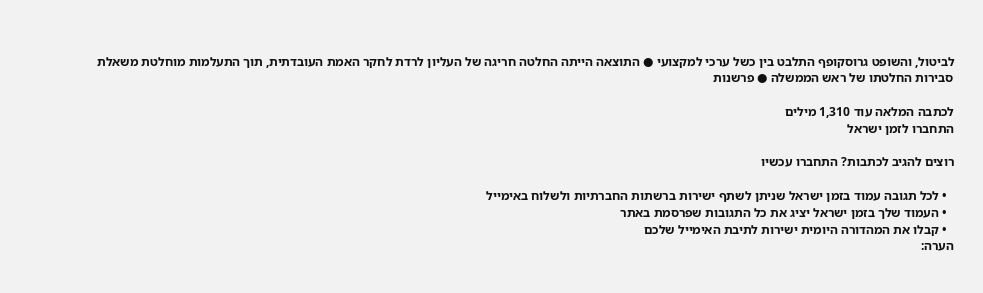לביטול, והשופט גרוסקופף התלבט בין כשל ערכי למקצועי ● התוצאה הייתה החלטה חריגה של העליון לרדת לחקר האמת העובדתית, תוך התעלמות מוחלטת משאלת סבירות החלטתו של ראש הממשלה ● פרשנות

לכתבה המלאה עוד 1,310 מילים
התחברו לזמן ישראל

רוצים להגיב לכתבות? התחברו עכשיו

  • לכל תגובה עמוד בזמן ישראל שניתן לשתף ישירות ברשתות החברתיות ולשלוח באימייל
  • העמוד שלך בזמן ישראל יציג את כל התגובות שפרסמת באתר
  • קבלו את המהדורה היומית ישירות לתיבת האימייל שלכם
הערה: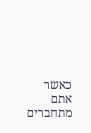כאשר אתם מתחברים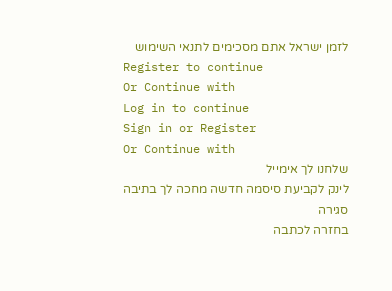לזמן ישראל אתם מסכימים לתנאי השימוש
Register to continue
Or Continue with
Log in to continue
Sign in or Register
Or Continue with
שלחנו לך אימייל
לינק לקביעת סיסמה חדשה מחכה לך בתיבה
סגירה
בחזרה לכתבה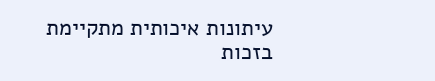עיתונות איכותית מתקיימת בזכות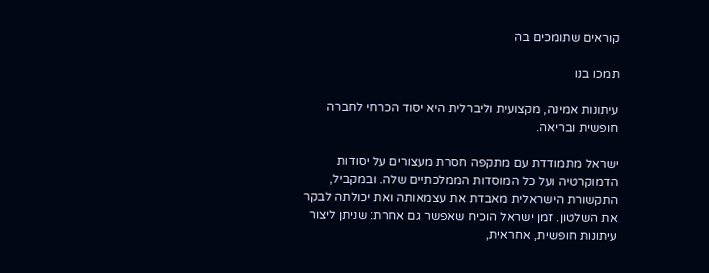קוראים שתומכים בה

תמכו בנו

עיתונות אמינה, מקצועית וליברלית היא יסוד הכרחי לחברה חופשית ובריאה.

ישראל מתמודדת עם מתקפה חסרת מעצורים על יסודות הדמוקרטיה ועל כל המוסדות הממלכתיים שלה. ובמקביל, התקשורת הישראלית מאבדת את עצמאותה ואת יכולתה לבקר את השלטון. זמן ישראל הוכיח שאפשר גם אחרת: שניתן ליצור עיתונות חופשית, אחראית,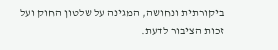ביקורתית ונחושה, המגינה על שלטון החוק ועל זכות הציבור לדעת.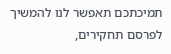תמיכתכם תאפשר לנו להמשיך לפרסם תחקירים,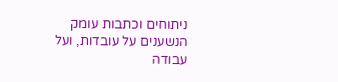ניתוחים וכתבות עומק הנשענים על עובדות, ועל עבודה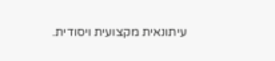עיתונאית מקצועית ויסודית.